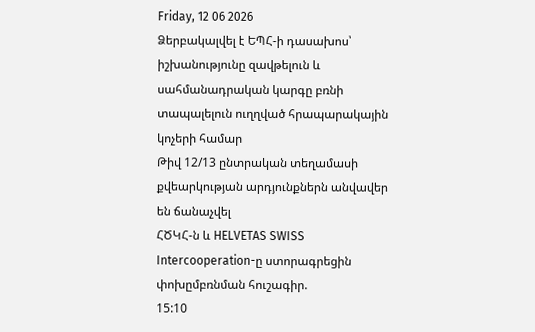Friday, 12 06 2026
Ձերբակալվել է ԵՊՀ-ի դասախոս՝ իշխանությունը զավթելուն և սահմանադրական կարգը բռնի տապալելուն ուղղված հրապարակային կոչերի համար
Թիվ 12/13 ընտրական տեղամասի քվեարկության արդյունքներն անվավեր են ճանաչվել
ՀԾԿՀ-ն և HELVETAS SWISS Intercooperation-ը ստորագրեցին փոխըմբռնման հուշագիր.
15:10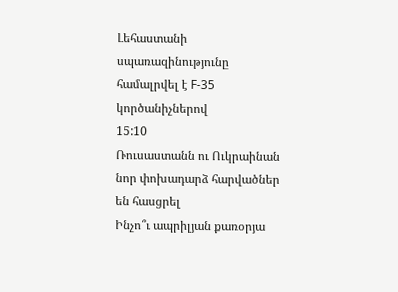Լեհաստանի սպառազինությունը համալրվել է F-35 կործանիչներով
15:10
Ռուսաստանն ու Ուկրաինան նոր փոխադարձ հարվածներ են հասցրել
Ինչո՞ւ ապրիլյան քառօրյա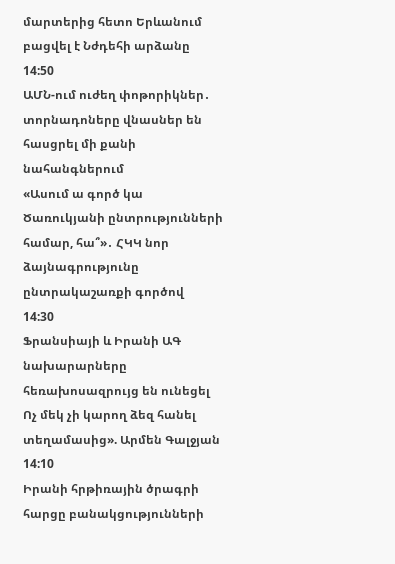մարտերից հետո Երևանում բացվել է Նժդեհի արձանը
14:50
ԱՄՆ-ում ուժեղ փոթորիկներ․ տորնադոները վնասներ են հասցրել մի քանի նահանգներում
«Ասում ա գործ կա Ծառուկյանի ընտրությունների համար, հա՞»․ ՀԿԿ նոր ձայնագրությունը ընտրակաշառքի գործով
14:30
Ֆրանսիայի և Իրանի ԱԳ նախարարները հեռախոսազրույց են ունեցել
Ոչ մեկ չի կարող ձեզ հանել տեղամասից». Արմեն Գալջյան
14:10
Իրանի հրթիռային ծրագրի հարցը բանակցությունների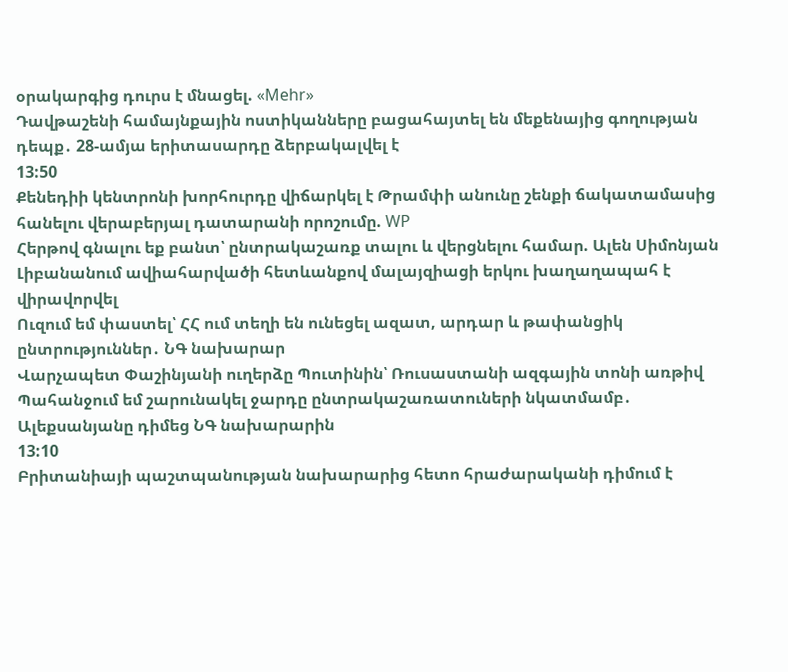օրակարգից դուրս է մնացել. «Mehr»
Դավթաշենի համայնքային ոստիկանները բացահայտել են մեքենայից գողության դեպք․ 28-ամյա երիտասարդը ձերբակալվել է
13:50
Քենեդիի կենտրոնի խորհուրդը վիճարկել է Թրամփի անունը շենքի ճակատամասից հանելու վերաբերյալ դատարանի որոշումը. WP
Հերթով գնալու եք բանտ՝ ընտրակաշառք տալու և վերցնելու համար. Ալեն Սիմոնյան
Լիբանանում ավիահարվածի հետևանքով մալայզիացի երկու խաղաղապահ է վիրավորվել
Ուզում եմ փաստել՝ ՀՀ ում տեղի են ունեցել ազատ, արդար և թափանցիկ ընտրություններ․ ՆԳ նախարար
Վարչապետ Փաշինյանի ուղերձը Պուտինին՝ Ռուսաստանի ազգային տոնի առթիվ
Պահանջում եմ շարունակել ջարդը ընտրակաշառատուների նկատմամբ․ Ալեքսանյանը դիմեց ՆԳ նախարարին
13:10
Բրիտանիայի պաշտպանության նախարարից հետո հրաժարականի դիմում է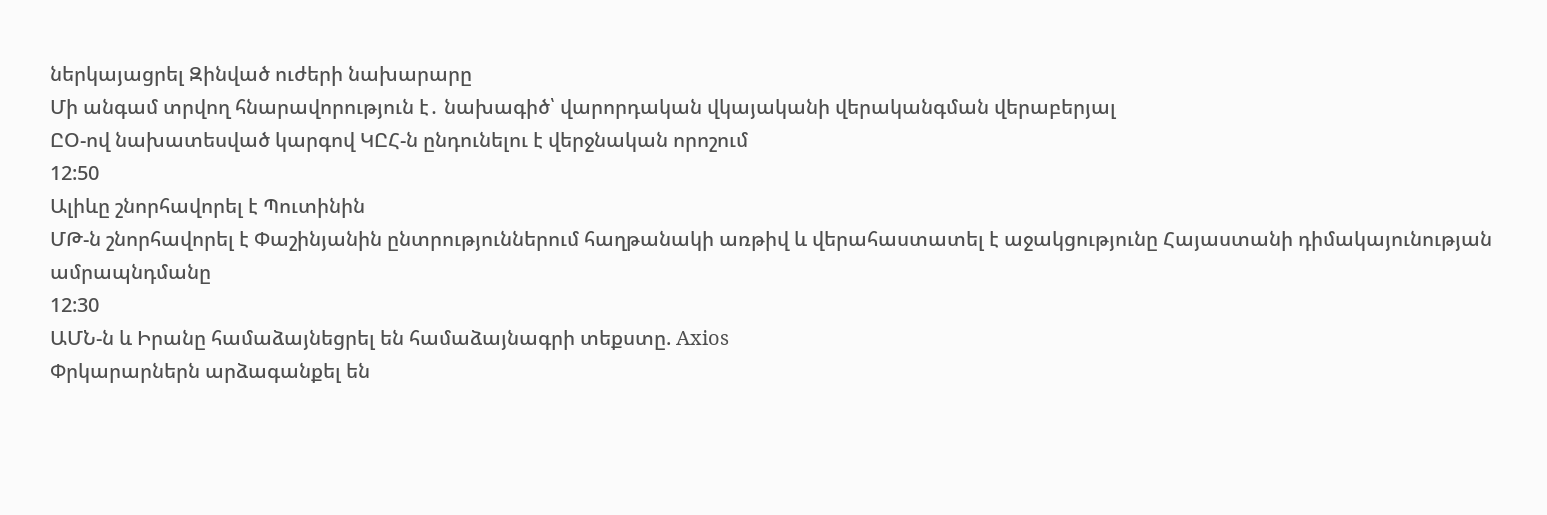ներկայացրել Զինված ուժերի նախարարը
Մի անգամ տրվող հնարավորություն է․ նախագիծ՝ վարորդական վկայականի վերականգման վերաբերյալ
ԸՕ-ով նախատեսված կարգով ԿԸՀ-ն ընդունելու է վերջնական որոշում
12:50
Ալիևը շնորհավորել է Պուտինին
ՄԹ-ն շնորհավորել է Փաշինյանին ընտրություններում հաղթանակի առթիվ և վերահաստատել է աջակցությունը Հայաստանի դիմակայունության ամրապնդմանը
12:30
ԱՄՆ-ն և Իրանը համաձայնեցրել են համաձայնագրի տեքստը. Axios
Փրկարարներն արձագանքել են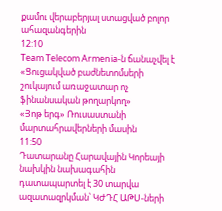քամու վերաբերյալ ստացված բոլոր ահազանգերին
12:10
Team Telecom Armenia-ն ճանաչվել է «Ցուցակված բաժնետոմսերի շուկայում առաջատար ոչ ֆինանսական թողարկող»
«Յոթ երգ» Ռուսաստանի մարտահրավերների մասին
11:50
Դատարանը Հարավային Կորեայի նախկին նախագահին դատապարտել է 30 տարվա ազատազրկման՝ ԿԺԴՀ ԱԹՍ-ների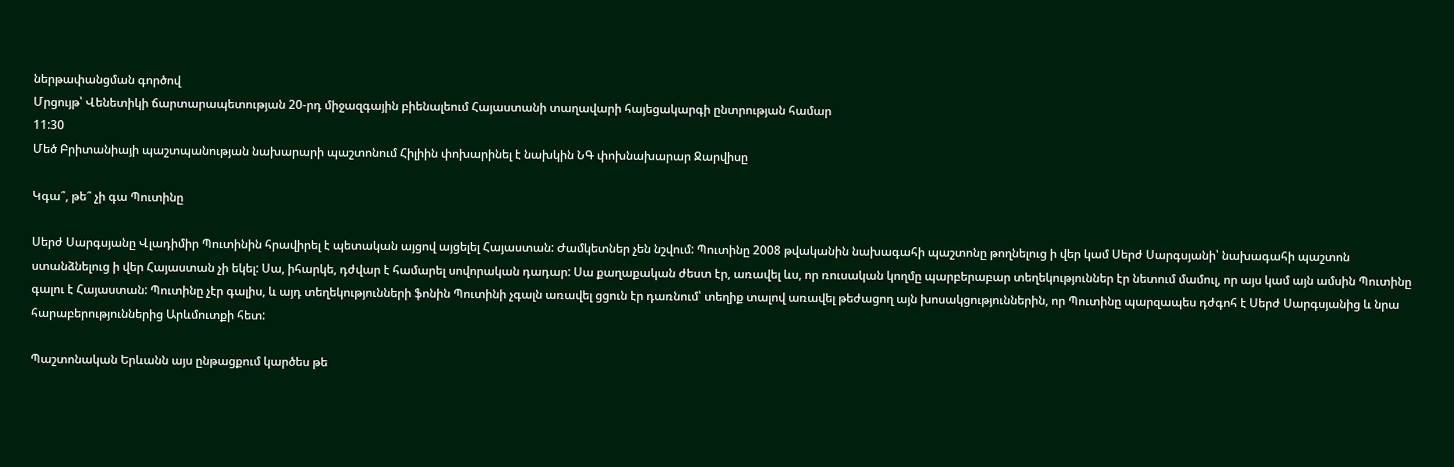ներթափանցման գործով
Մրցույթ՝ Վենետիկի ճարտարապետության 20-րդ միջազգային բիենալեում Հայաստանի տաղավարի հայեցակարգի ընտրության համար
11:30
Մեծ Բրիտանիայի պաշտպանության նախարարի պաշտոնում Հիլիին փոխարինել է նախկին ՆԳ փոխնախարար Ջարվիսը

Կգա՞, թե՞ չի գա Պուտինը

Սերժ Սարգսյանը Վլադիմիր Պուտինին հրավիրել է պետական այցով այցելել Հայաստան: Ժամկետներ չեն նշվում: Պուտինը 2008 թվականին նախագահի պաշտոնը թողնելուց ի վեր կամ Սերժ Սարգսյանի՝ նախագահի պաշտոն ստանձնելուց ի վեր Հայաստան չի եկել: Սա, իհարկե, դժվար է համարել սովորական դադար: Սա քաղաքական ժեստ էր, առավել ևս, որ ռուսական կողմը պարբերաբար տեղեկություններ էր նետում մամուլ, որ այս կամ այն ամսին Պուտինը գալու է Հայաստան: Պուտինը չէր գալիս, և այդ տեղեկությունների ֆոնին Պուտինի չգալն առավել ցցուն էր դառնում՝ տեղիք տալով առավել թեժացող այն խոսակցություններին, որ Պուտինը պարզապես դժգոհ է Սերժ Սարգսյանից և նրա հարաբերություններից Արևմուտքի հետ:

Պաշտոնական Երևանն այս ընթացքում կարծես թե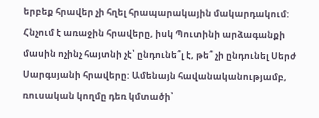երբեք հրավեր չի հղել հրապարակային մակարդակում: Հնչում է առաջին հրավերը, իսկ Պուտինի արձագանքի մասին ոչինչ հայտնի չէ՝ ընդունե՞լ է, թե՞ չի ընդունել Սերժ Սարգսյանի հրավերը: Ամենայն հավանականությամբ, ռուսական կողմը դեռ կմտածի՝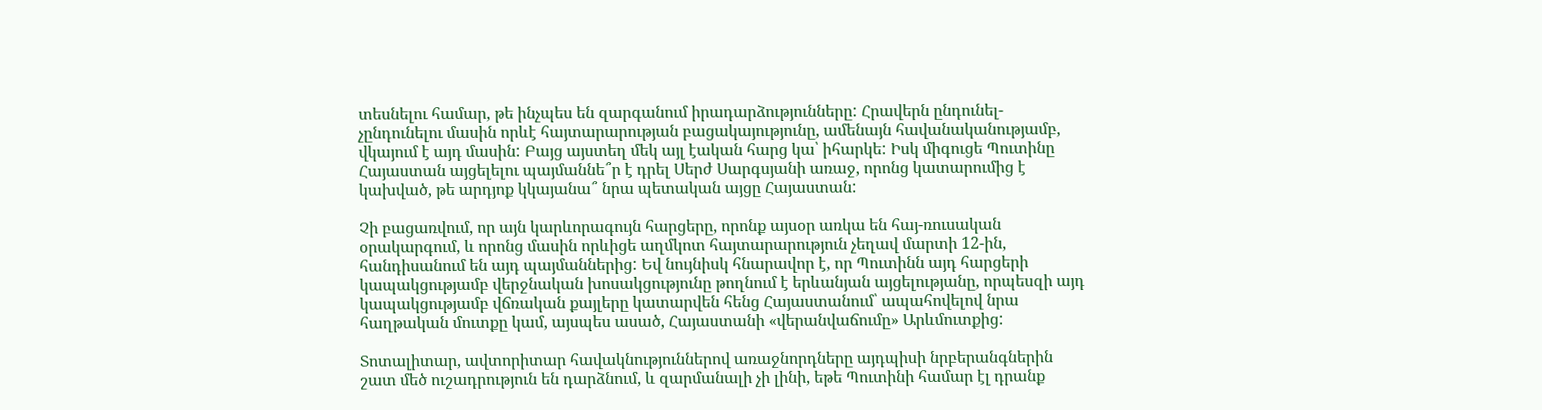տեսնելու համար, թե ինչպես են զարգանում իրադարձությունները: Հրավերն ընդունել-չընդունելու մասին որևէ հայտարարության բացակայությունը, ամենայն հավանականությամբ, վկայում է այդ մասին: Բայց այստեղ մեկ այլ էական հարց կա՝ իհարկե: Իսկ միգուցե Պուտինը Հայաստան այցելելու պայմաննե՞ր է դրել Սերժ Սարգսյանի առաջ, որոնց կատարումից է կախված, թե արդյոք կկայանա՞ նրա պետական այցը Հայաստան:

Չի բացառվում, որ այն կարևորագույն հարցերը, որոնք այսօր առկա են հայ-ռուսական օրակարգում, և որոնց մասին որևիցե աղմկոտ հայտարարություն չեղավ մարտի 12-ին, հանդիսանում են այդ պայմաններից: Եվ նույնիսկ հնարավոր է, որ Պուտինն այդ հարցերի կապակցությամբ վերջնական խոսակցությունը թողնում է երևանյան այցելությանը, որպեսզի այդ կապակցությամբ վճռական քայլերը կատարվեն հենց Հայաստանում՝ ապահովելով նրա հաղթական մուտքը կամ, այսպես ասած, Հայաստանի «վերանվաճումը» Արևմուտքից:

Տոտալիտար, ավտորիտար հավակնություններով առաջնորդները այդպիսի նրբերանգներին շատ մեծ ուշադրություն են դարձնում, և զարմանալի չի լինի, եթե Պուտինի համար էլ դրանք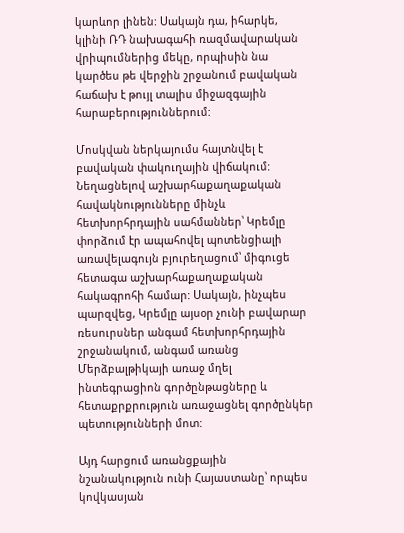կարևոր լինեն: Սակայն դա, իհարկե, կլինի ՌԴ նախագահի ռազմավարական վրիպումներից մեկը, որպիսին նա կարծես թե վերջին շրջանում բավական հաճախ է թույլ տալիս միջազգային հարաբերություններում:

Մոսկվան ներկայումս հայտնվել է բավական փակուղային վիճակում: Նեղացնելով աշխարհաքաղաքական հավակնությունները մինչև հետխորհրդային սահմաններ՝ Կրեմլը փորձում էր ապահովել պոտենցիալի առավելագույն բյուրեղացում՝ միգուցե հետագա աշխարհաքաղաքական հակագրոհի համար: Սակայն, ինչպես պարզվեց, Կրեմլը այսօր չունի բավարար ռեսուրսներ անգամ հետխորհրդային շրջանակում, անգամ առանց Մերձբալթիկայի առաջ մղել ինտեգրացիոն գործընթացները և հետաքրքրություն առաջացնել գործընկեր պետությունների մոտ:

Այդ հարցում առանցքային նշանակություն ունի Հայաստանը՝ որպես կովկասյան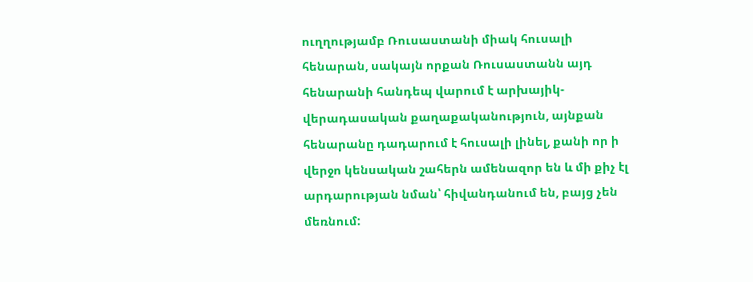ուղղությամբ Ռուսաստանի միակ հուսալի հենարան, սակայն որքան Ռուսաստանն այդ հենարանի հանդեպ վարում է արխայիկ-վերադասական քաղաքականություն, այնքան հենարանը դադարում է հուսալի լինել, քանի որ ի վերջո կենսական շահերն ամենազոր են և մի քիչ էլ արդարության նման՝ հիվանդանում են, բայց չեն մեռնում: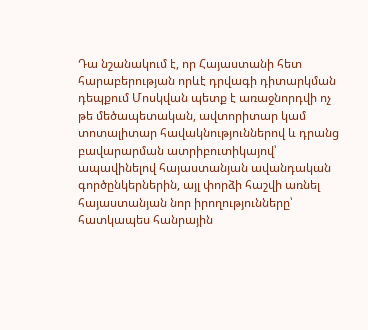Դա նշանակում է, որ Հայաստանի հետ հարաբերության որևէ դրվագի դիտարկման դեպքում Մոսկվան պետք է առաջնորդվի ոչ թե մեծապետական, ավտորիտար կամ տոտալիտար հավակնություններով և դրանց բավարարման ատրիբուտիկայով՝ ապավինելով հայաստանյան ավանդական գործընկերներին, այլ փորձի հաշվի առնել հայաստանյան նոր իրողությունները՝ հատկապես հանրային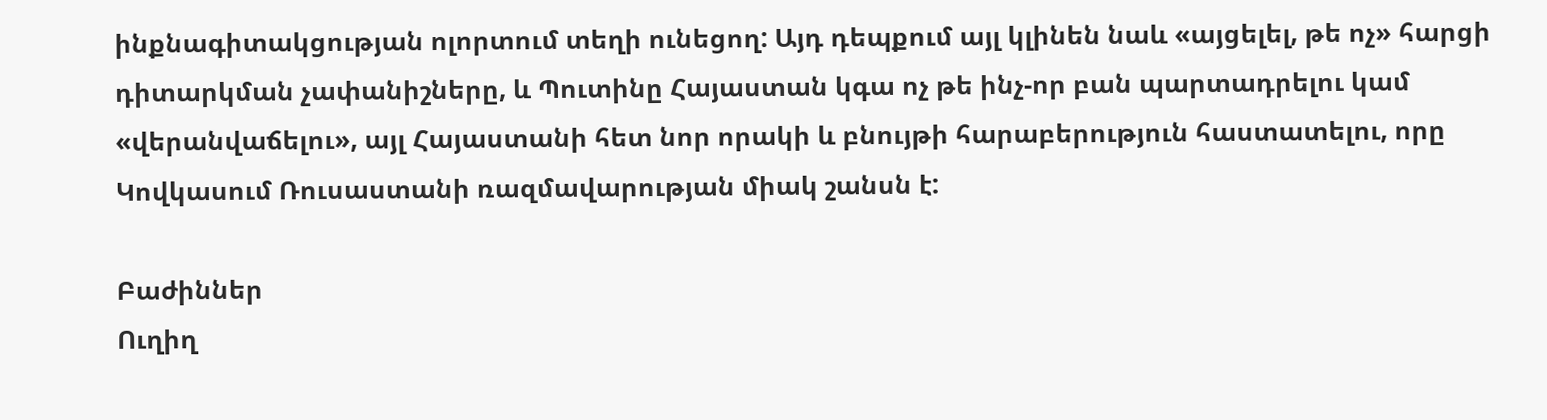ինքնագիտակցության ոլորտում տեղի ունեցող: Այդ դեպքում այլ կլինեն նաև «այցելել, թե ոչ» հարցի դիտարկման չափանիշները, և Պուտինը Հայաստան կգա ոչ թե ինչ-որ բան պարտադրելու կամ «վերանվաճելու», այլ Հայաստանի հետ նոր որակի և բնույթի հարաբերություն հաստատելու, որը Կովկասում Ռուսաստանի ռազմավարության միակ շանսն է:

Բաժիններ
Ուղիղ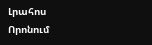Լրահոս
Որոնում